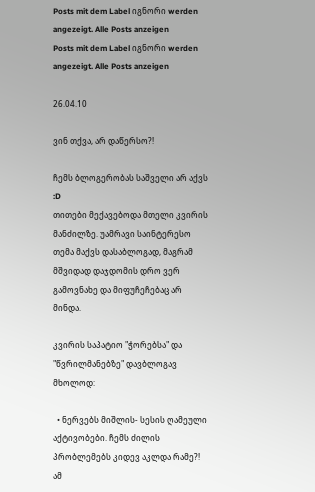Posts mit dem Label იგნორი werden angezeigt. Alle Posts anzeigen
Posts mit dem Label იგნორი werden angezeigt. Alle Posts anzeigen

26.04.10

ვინ თქვა, არ დაწერსო?!

ჩემს ბლოგერობას საშველი არ აქვს :D
თითები მექავებოდა მთელი კვირის მანძილზე. უამრავი საინტერესო თემა მაქვს დასაბლოგად, მაგრამ მშვიდად დაჯდომის დრო ვერ გამოვნახე და მიფუჩეჩებაც არ მინდა.

კვირის საპატიო "ჭორებსა" და "წვრილმანებზე" დავბლოგავ მხოლოდ:

  • ნერვებს მიშლის- სესის ღამეული აქტივობები. ჩემს ძილის პრობლემებს კიდევ აკლდა რამე?! ამ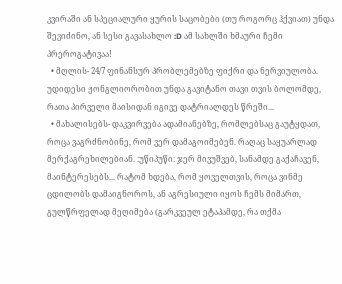კვირაში ან სპეციალური ყურის საცობები (თუ როგორც ჰქვიათ) უნდა შევიძინო, ან სესი გავასახლო :D ამ სახლში ხმაური ჩემი პრეროგატივაა!
  • მღლის- 24/7 ფინანსურ პრობლემებზე ფიქრი და ნერვიულობა. უდიდესი ჟონგლიორობით უნდა გავიტანო თავი თვის ბოლომდე, რათა პირველი მაისიდან იგივე დატრიალდეს წრეში...
  • მახალისებს- დაკვირვება ადამიანებზე, რომლებსაც გაუტყდათ, როცა ვაგრძნობინე, რომ ვერ დამაგოიმებენ. რაღაც საყუარლად მერქაგრეხილებიან. :უწიპუწი: ჯერ მივუშვებ, სანამდე გაქაჩავენ, მაინტერესებს... რატომ ხდება, რომ ყოველთვის, როცა ვინმე ცდილობს დამაიგნოროს, ან აგრესიული იყოს ჩემს მიმართ, გულწრფელად მეღიმება (გარკვეულ ეტაპამდე, რა თქმა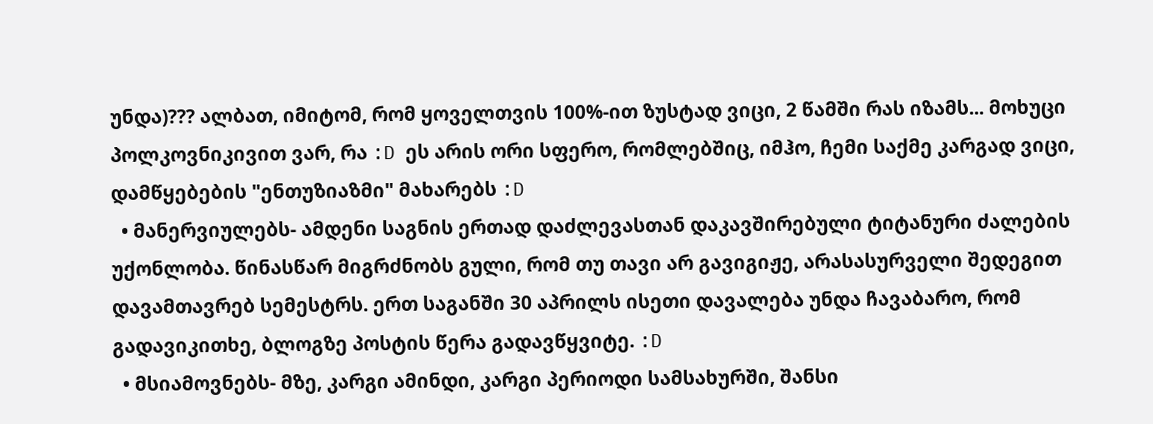უნდა)??? ალბათ, იმიტომ, რომ ყოველთვის 100%-ით ზუსტად ვიცი, 2 წამში რას იზამს... მოხუცი პოლკოვნიკივით ვარ, რა :D ეს არის ორი სფერო, რომლებშიც, იმჰო, ჩემი საქმე კარგად ვიცი, დამწყებების "ენთუზიაზმი" მახარებს :D
  • მანერვიულებს- ამდენი საგნის ერთად დაძლევასთან დაკავშირებული ტიტანური ძალების უქონლობა. წინასწარ მიგრძნობს გული, რომ თუ თავი არ გავიგიჟე, არასასურველი შედეგით დავამთავრებ სემესტრს. ერთ საგანში 30 აპრილს ისეთი დავალება უნდა ჩავაბარო, რომ გადავიკითხე, ბლოგზე პოსტის წერა გადავწყვიტე. :D
  • მსიამოვნებს- მზე, კარგი ამინდი, კარგი პერიოდი სამსახურში, შანსი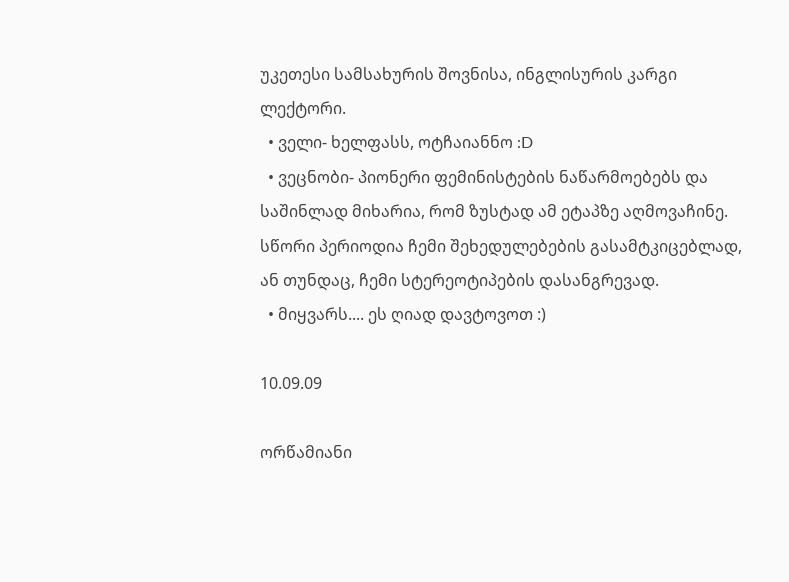უკეთესი სამსახურის შოვნისა, ინგლისურის კარგი ლექტორი.
  • ველი- ხელფასს, ოტჩაიანნო :D
  • ვეცნობი- პიონერი ფემინისტების ნაწარმოებებს და საშინლად მიხარია, რომ ზუსტად ამ ეტაპზე აღმოვაჩინე. სწორი პერიოდია ჩემი შეხედულებების გასამტკიცებლად, ან თუნდაც, ჩემი სტერეოტიპების დასანგრევად.
  • მიყვარს.... ეს ღიად დავტოვოთ :)

10.09.09

ორწამიანი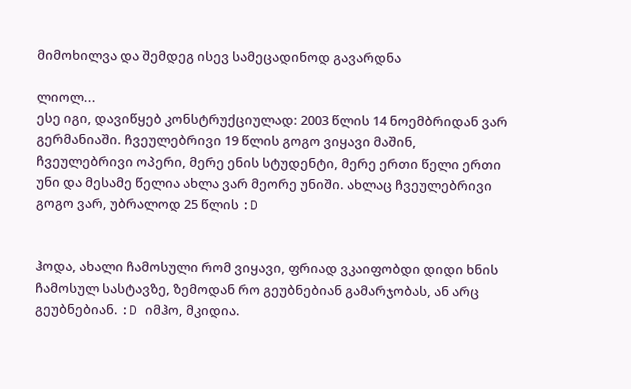მიმოხილვა და შემდეგ ისევ სამეცადინოდ გავარდნა

ლიოლ...
ესე იგი, დავიწყებ კონსტრუქციულად: 2003 წლის 14 ნოემბრიდან ვარ გერმანიაში. ჩვეულებრივი 19 წლის გოგო ვიყავი მაშინ, ჩვეულებრივი ოპერი, მერე ენის სტუდენტი, მერე ერთი წელი ერთი უნი და მესამე წელია ახლა ვარ მეორე უნიში. ახლაც ჩვეულებრივი გოგო ვარ, უბრალოდ 25 წლის :D


ჰოდა, ახალი ჩამოსული რომ ვიყავი, ფრიად ვკაიფობდი დიდი ხნის ჩამოსულ სასტავზე, ზემოდან რო გეუბნებიან გამარჯობას, ან არც გეუბნებიან. :D იმჰო, მკიდია.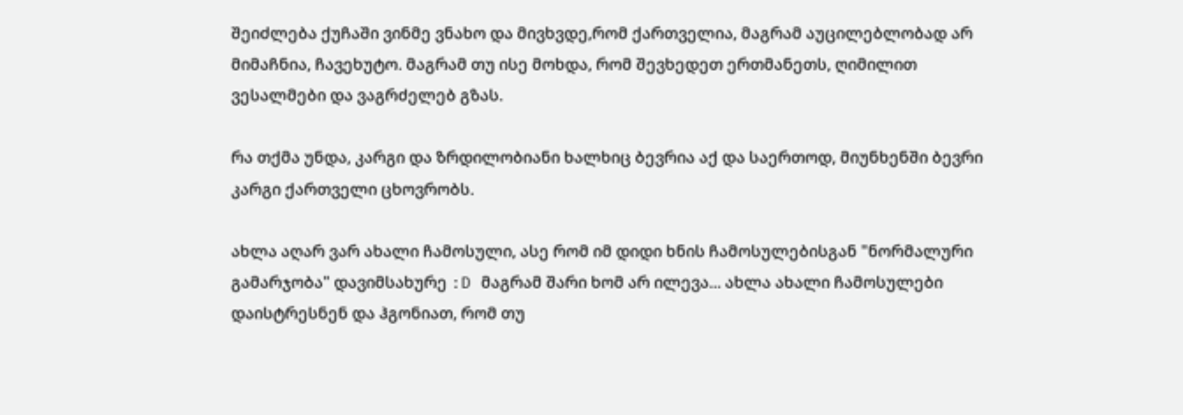შეიძლება ქუჩაში ვინმე ვნახო და მივხვდე,რომ ქართველია, მაგრამ აუცილებლობად არ მიმაჩნია, ჩავეხუტო. მაგრამ თუ ისე მოხდა, რომ შევხედეთ ერთმანეთს, ღიმილით ვესალმები და ვაგრძელებ გზას.

რა თქმა უნდა, კარგი და ზრდილობიანი ხალხიც ბევრია აქ და საერთოდ, მიუნხენში ბევრი კარგი ქართველი ცხოვრობს.

ახლა აღარ ვარ ახალი ჩამოსული, ასე რომ იმ დიდი ხნის ჩამოსულებისგან "ნორმალური გამარჯობა" დავიმსახურე :D მაგრამ შარი ხომ არ ილევა... ახლა ახალი ჩამოსულები დაისტრესნენ და ჰგონიათ, რომ თუ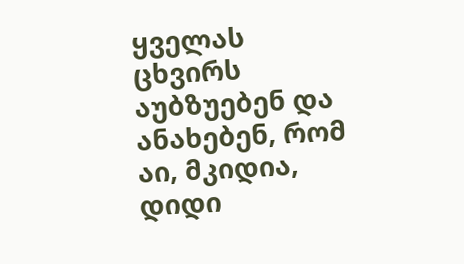ყველას ცხვირს აუბზუებენ და ანახებენ, რომ აი, მკიდია, დიდი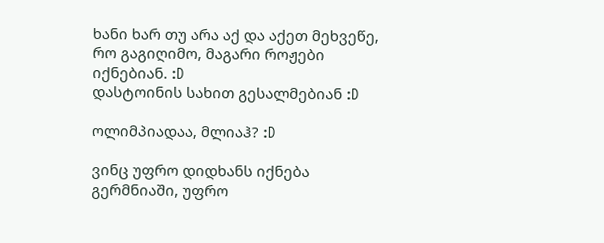ხანი ხარ თუ არა აქ და აქეთ მეხვეწე, რო გაგიღიმო, მაგარი როჟები იქნებიან. :D
დასტოინის სახით გესალმებიან :D

ოლიმპიადაა, მლიაჰ? :D

ვინც უფრო დიდხანს იქნება გერმნიაში, უფრო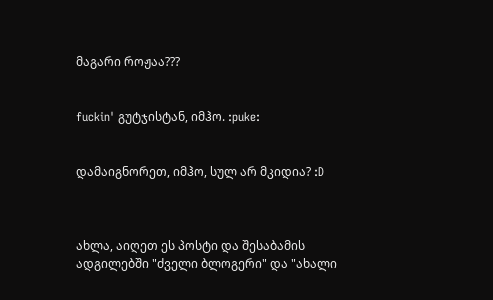მაგარი როჟაა???


fuckin' გუტჯისტან, იმჰო. :puke:


დამაიგნორეთ, იმჰო, სულ არ მკიდია? :D



ახლა, აიღეთ ეს პოსტი და შესაბამის ადგილებში "ძველი ბლოგერი" და "ახალი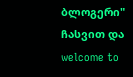ბლოგერი" ჩასვით და welcome to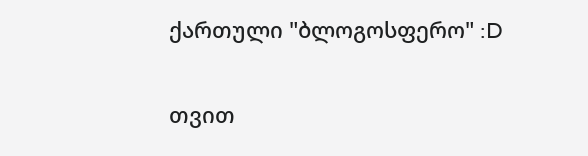ქართული "ბლოგოსფერო" :D

თვით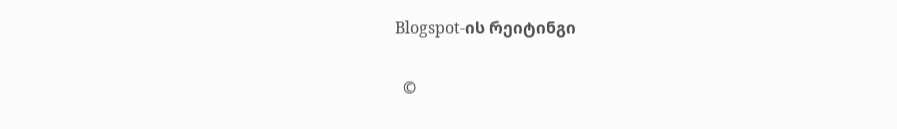Blogspot-ის რეიტინგი

  ©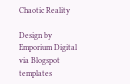Chaotic Reality

Design by Emporium Digital via Blogspot templates